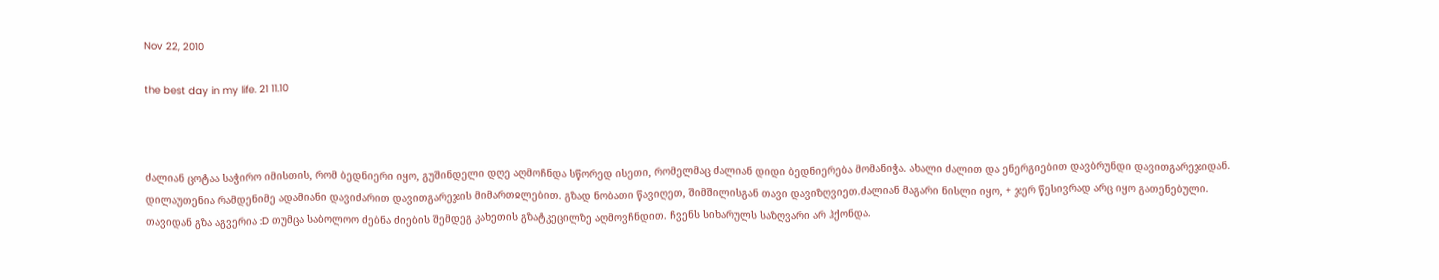Nov 22, 2010

the best day in my life. 21 11.10



ძალიან ცოტაა საჭირო იმისთის, რომ ბედნიერი იყო, გუშინდელი დღე აღმოჩნდა სწორედ ისეთი, რომელმაც ძალიან დიდი ბედნიერება მომანიჭა. ახალი ძალით და ენერგიებით დავბრუნდი დავითგარეჯიდან.
დილაუთენია რამდენიმე ადამიანი დავიძარით დავითგარეჯის მიმართჲლებით. გზად ნობათი წავიღეთ, შიმშილისგან თავი დავიზღვიეთ.ძალიან მაგარი ნისლი იყო, + ჯერ წესივრად არც იყო გათენებული.
თავიდან გზა აგვერია :D თუმცა საბოლოო ძებნა ძიების შემდეგ კახეთის გზატკეცილზე აღმოვჩნდით. ჩვენს სიხარულს საზღვარი არ ჰქონდა.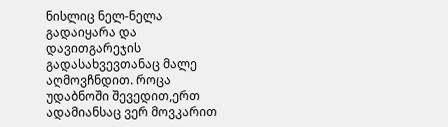ნისლიც ნელ-ნელა გადაიყარა და დავითგარეჯის გადასახვევთანაც მალე აღმოვჩნდით. როცა უდაბნოში შევედით,ერთ ადამიანსაც ვერ მოვკარით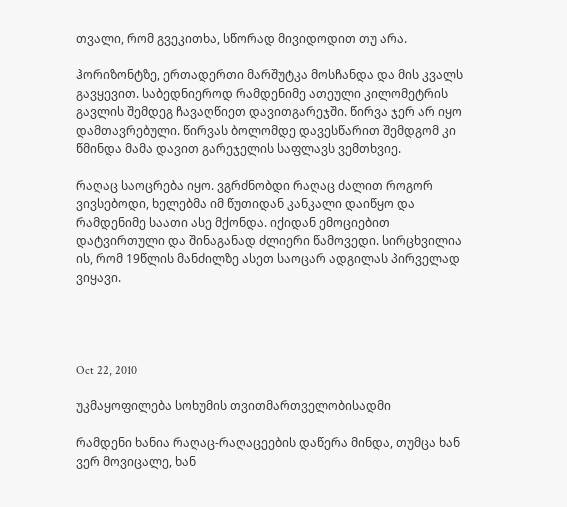თვალი, რომ გვეკითხა, სწორად მივიდოდით თუ არა.

ჰორიზონტზე, ერთადერთი მარშუტკა მოსჩანდა და მის კვალს გავყევით. საბედნიეროდ რამდენიმე ათეული კილომეტრის გავლის შემდეგ ჩავაღწიეთ დავითგარეჯში. წირვა ჯერ არ იყო დამთავრებული. წირვას ბოლომდე დავესწარით შემდგომ კი წმინდა მამა დავით გარეჯელის საფლავს ვემთხვიე.

რაღაც საოცრება იყო. ვგრძნობდი რაღაც ძალით როგორ ვივსებოდი, ხელებმა იმ წუთიდან კანკალი დაიწყო და რამდენიმე საათი ასე მქონდა. იქიდან ემოციებით დატვირთული და შინაგანად ძლიერი წამოვედი. სირცხვილია ის, რომ 19წლის მანძილზე ასეთ საოცარ ადგილას პირველად ვიყავი.




Oct 22, 2010

უკმაყოფილება სოხუმის თვითმართველობისადმი

რამდენი ხანია რაღაც-რაღაცეების დაწერა მინდა, თუმცა ხან ვერ მოვიცალე, ხან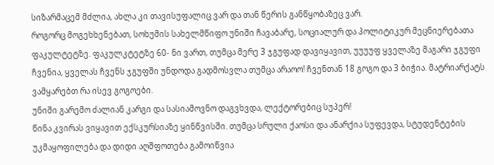სიზარმაცემ მძლია, ახლა კი თავისუფალიც ვარ და თან წერის განწყობაზეც ვარ.
როგორც მოგეხხენებათ, სოხუმის სახელმწიფო უნიში ჩავაბარე, სოციალურ და პოლიტიკურ მეცნიერებათა ფაკულტეტზე. ფაკულკტეტზე 60- ნი ვართ, თუმცა მერე 3 ჯგუფად დავიყავით, უუუუფ ყველაზე მაგარი ჯგუფი ჩვენია, ყველას ჩვენს ჯგუფში უნდოდა გადმოსვლა თუმცა არაოო! ჩვენთან 18 გოგო და 3 ბიჭია. მატრიარქატს ვამყარებთ რა ისევ გოგოები.
უნიში გარემო ძალიან კარგი და სასიამოვნო დაგვხვდა, ლექტორებიც სუპერ!
წინა კვირას ვიყავით ექსკურსიაზე ყინწვისში. თუმცა სრული ქაოსი და ანარქია სუფევდა, სტუდენტების უკმაყოფილება და დიდი აღშფოთება გამოიწვია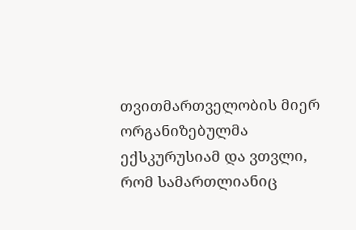თვითმართველობის მიერ ორგანიზებულმა ექსკურუსიამ და ვთვლი, რომ სამართლიანიც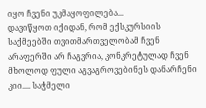იყო ჩვენი უკმაყოფილება...
დავიწყოთ იქიდან, რომ ექსკურსიის საქმეებში თვითმართველობამ ჩვენ არაფერში არ ჩაგვრია, კონკრეტულად ჩვენ მხოლოდ ფული აგვაგროვებინეს დანარჩენი კიი.... საჭმელი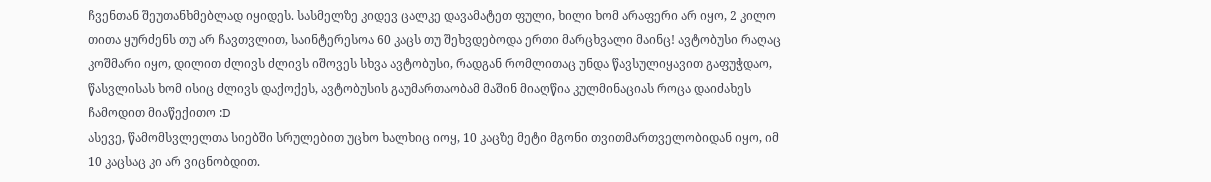ჩვენთან შეუთანხმებლად იყიდეს. სასმელზე კიდევ ცალკე დავამატეთ ფული, ხილი ხომ არაფერი არ იყო, 2 კილო თითა ყურძენს თუ არ ჩავთვლით, საინტერესოა 60 კაცს თუ შეხვდებოდა ერთი მარცხვალი მაინც! ავტობუსი რაღაც კოშმარი იყო, დილით ძლივს ძლივს იშოვეს სხვა ავტობუსი, რადგან რომლითაც უნდა წავსულიყავით გაფუჭდაო, წასვლისას ხომ ისიც ძლივს დაქოქეს, ავტობუსის გაუმართაობამ მაშინ მიაღწია კულმინაციას როცა დაიძახეს ჩამოდით მიაწექითო :D
ასევე, წამომსვლელთა სიებში სრულებით უცხო ხალხიც იოყ, 10 კაცზე მეტი მგონი თვითმართველობიდან იყო, იმ 10 კაცსაც კი არ ვიცნობდით.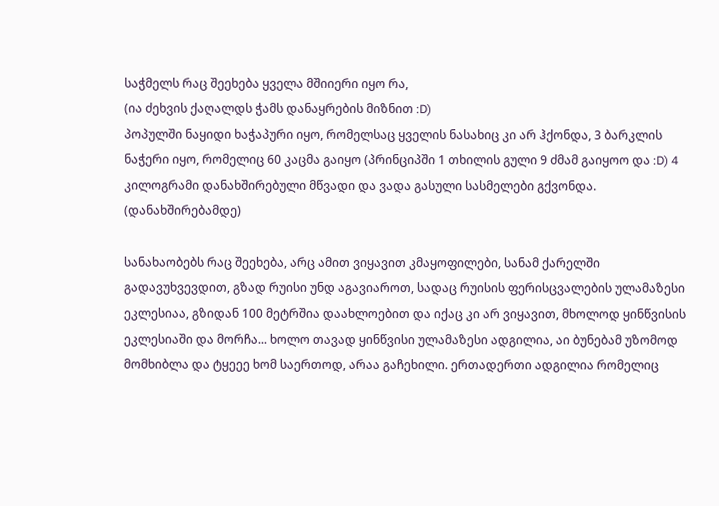საჭმელს რაც შეეხება ყველა მშიიერი იყო რა,
(ია ძეხვის ქაღალდს ჭამს დანაყრების მიზნით :D)
პოპულში ნაყიდი ხაჭაპური იყო, რომელსაც ყველის ნასახიც კი არ ჰქონდა, 3 ბარკლის ნაჭერი იყო, რომელიც 60 კაცმა გაიყო (პრინციპში 1 თხილის გული 9 ძმამ გაიყოო და :D) 4 კილოგრამი დანახშირებული მწვადი და ვადა გასული სასმელები გქვონდა.
(დანახშირებამდე)

სანახაობებს რაც შეეხება, არც ამით ვიყავით კმაყოფილები, სანამ ქარელში გადავუხვევდით, გზად რუისი უნდ აგავიაროთ, სადაც რუისის ფერისცვალების ულამაზესი ეკლესიაა, გზიდან 100 მეტრშია დაახლოებით და იქაც კი არ ვიყავით, მხოლოდ ყინწვისის ეკლესიაში და მორჩა... ხოლო თავად ყინწვისი ულამაზესი ადგილია, აი ბუნებამ უზომოდ მომხიბლა და ტყეეე ხომ საერთოდ, არაა გაჩეხილი. ერთადერთი ადგილია რომელიც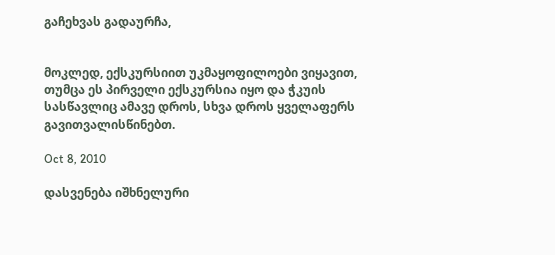გაჩეხვას გადაურჩა,


მოკლედ, ექსკურსიით უკმაყოფილოები ვიყავით, თუმცა ეს პირველი ექსკურსია იყო და ჭკუის სასწავლიც ამავე დროს, სხვა დროს ყველაფერს გავითვალისწინებთ.

Oct 8, 2010

დასვენება იშხნელური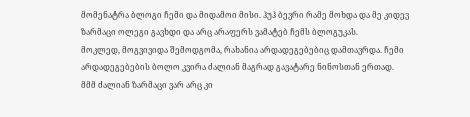მომენატრა ბლოგი ჩემი და მიდამოი მისი. ჰუჰ ბევრი რამე მოხდა და მე კიდევ ზარმაცი ოლეგი გავხდი და არც არაფერს ვამატებ ჩემს ბლოგუკას.
მოკლედ, მოგვივიდა შემოდგომა, რახანია არდადეგებებიც დამთავრდა. ჩემი არდადეგებების ბოლო კვირა ძალიან მაგრად გავატარე ნინოსთან ერთად.
მმმ ძალიან ზარმაცი ვარ არც კი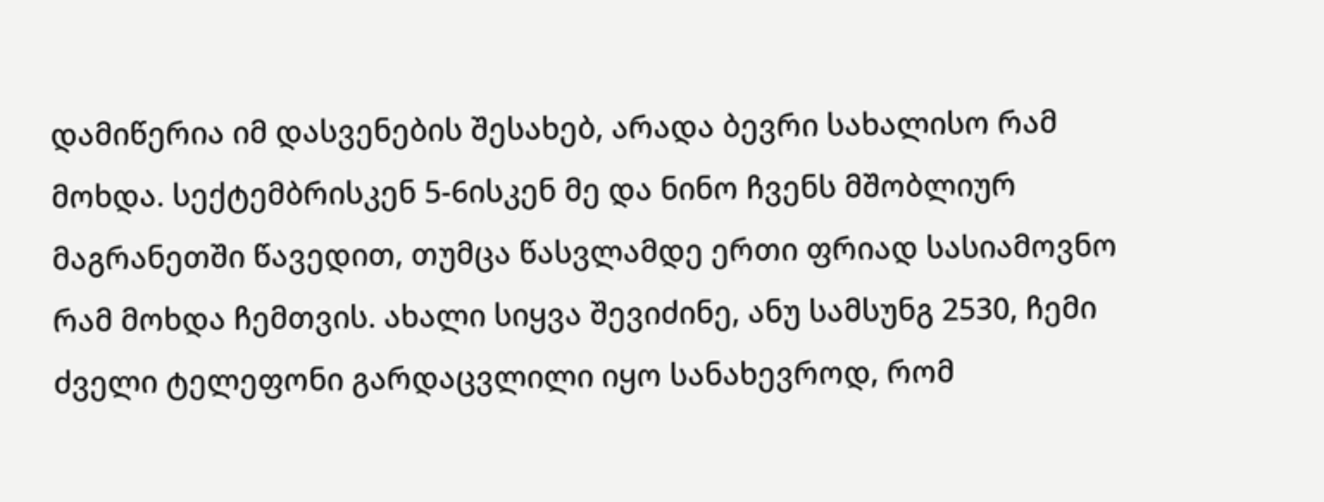დამიწერია იმ დასვენების შესახებ, არადა ბევრი სახალისო რამ მოხდა. სექტემბრისკენ 5-6ისკენ მე და ნინო ჩვენს მშობლიურ მაგრანეთში წავედით, თუმცა წასვლამდე ერთი ფრიად სასიამოვნო რამ მოხდა ჩემთვის. ახალი სიყვა შევიძინე, ანუ სამსუნგ 2530, ჩემი ძველი ტელეფონი გარდაცვლილი იყო სანახევროდ, რომ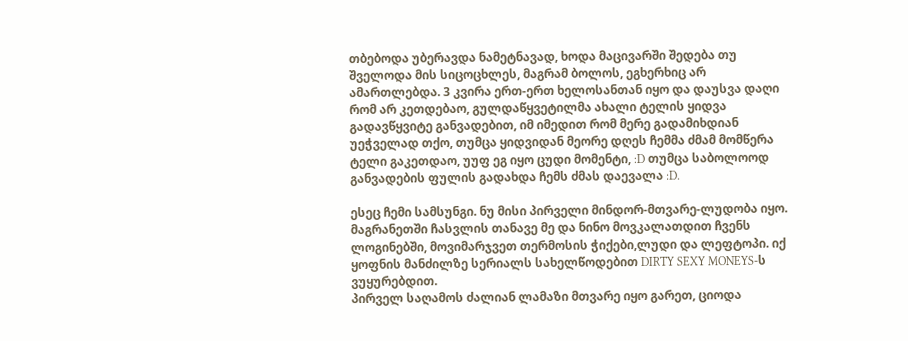თბებოდა უბერავდა ნამეტნავად, ხოდა მაცივარში შედება თუ შველოდა მის სიცოცხლეს, მაგრამ ბოლოს, ეგხერხიც არ ამართლებდა. 3 კვირა ერთ-ერთ ხელოსანთან იყო და დაუსვა დაღი რომ არ კეთდებაო, გულდაწყვეტილმა ახალი ტელის ყიდვა გადავწყვიტე განვადებით, იმ იმედით რომ მერე გადამიხდიან უეჭველად თქო, თუმცა ყიდვიდან მეორე დღეს ჩემმა ძმამ მომწერა ტელი გაკეთდაო, უუფ ეგ იყო ცუდი მომენტი, :D თუმცა საბოლოოდ განვადების ფულის გადახდა ჩემს ძმას დაევალა :D.

ესეც ჩემი სამსუნგი. ნუ მისი პირველი მინდორ-მთვარე-ლუდობა იყო. მაგრანეთში ჩასვლის თანავე მე და ნინო მოვკალათდით ჩვენს ლოგინებში, მოვიმარჯვეთ თერმოსის ჭიქები,ლუდი და ლეფტოპი. იქ ყოფნის მანძილზე სერიალს სახელწოდებით DIRTY SEXY MONEYS-ს ვუყურებდით.
პირველ საღამოს ძალიან ლამაზი მთვარე იყო გარეთ, ციოდა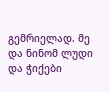გემრიელად. მე და ნინომ ლუდი და ჭიქები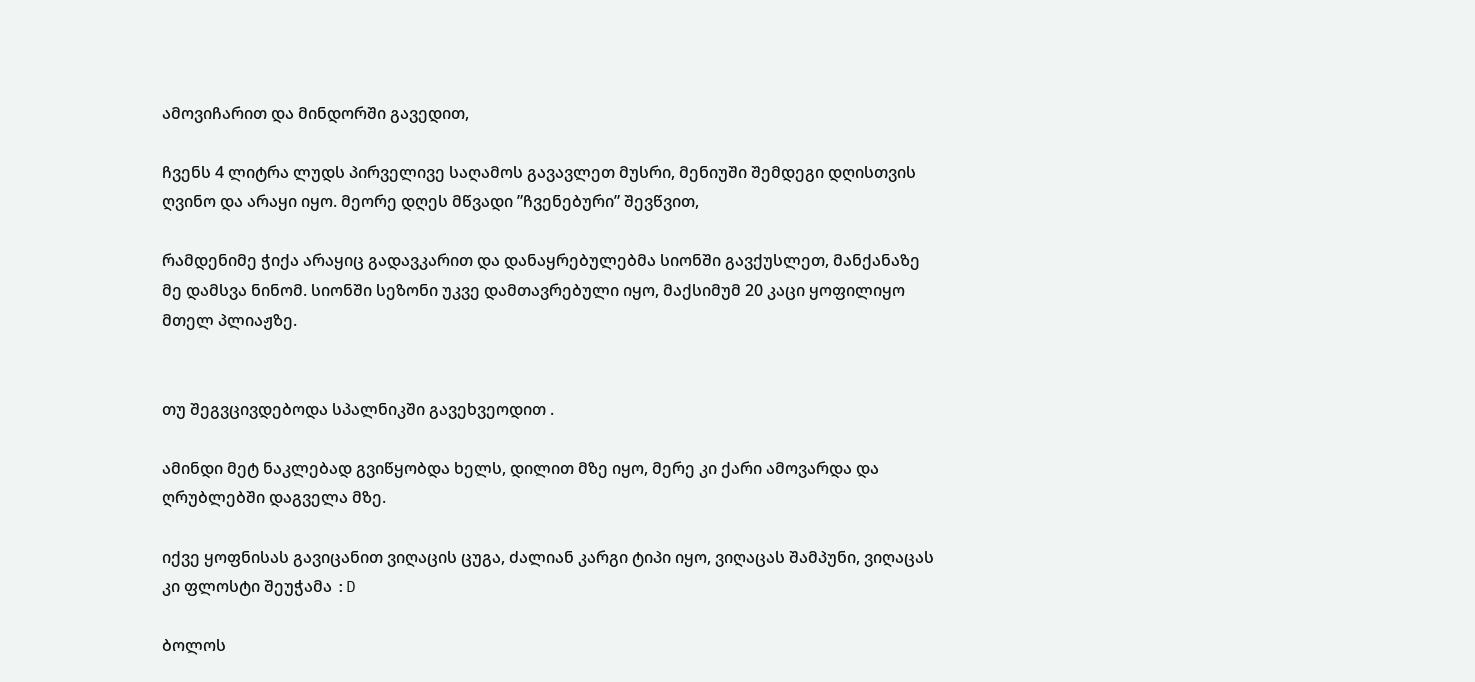ამოვიჩარით და მინდორში გავედით,

ჩვენს 4 ლიტრა ლუდს პირველივე საღამოს გავავლეთ მუსრი, მენიუში შემდეგი დღისთვის ღვინო და არაყი იყო. მეორე დღეს მწვადი ”ჩვენებური” შევწვით,

რამდენიმე ჭიქა არაყიც გადავკარით და დანაყრებულებმა სიონში გავქუსლეთ, მანქანაზე მე დამსვა ნინომ. სიონში სეზონი უკვე დამთავრებული იყო, მაქსიმუმ 20 კაცი ყოფილიყო მთელ პლიაჟზე.


თუ შეგვცივდებოდა სპალნიკში გავეხვეოდით .

ამინდი მეტ ნაკლებად გვიწყობდა ხელს, დილით მზე იყო, მერე კი ქარი ამოვარდა და ღრუბლებში დაგველა მზე.

იქვე ყოფნისას გავიცანით ვიღაცის ცუგა, ძალიან კარგი ტიპი იყო, ვიღაცას შამპუნი, ვიღაცას კი ფლოსტი შეუჭამა :D

ბოლოს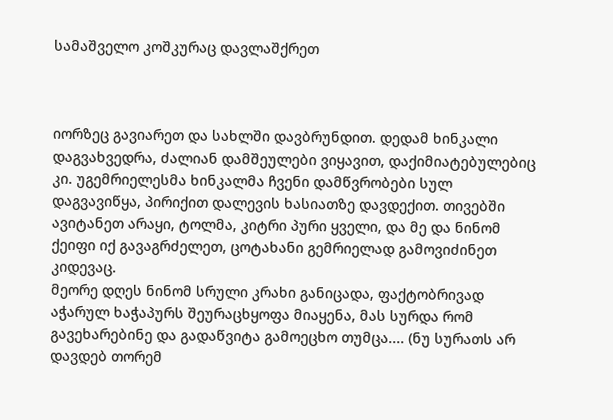სამაშველო კოშკურაც დავლაშქრეთ



იორზეც გავიარეთ და სახლში დავბრუნდით. დედამ ხინკალი დაგვახვედრა, ძალიან დამშეულები ვიყავით, დაქიმიატებულებიც კი. უგემრიელესმა ხინკალმა ჩვენი დამწვრობები სულ დაგვავიწყა, პირიქით დალევის ხასიათზე დავდექით. თივებში ავიტანეთ არაყი, ტოლმა, კიტრი პური ყველი, და მე და ნინომ ქეიფი იქ გავაგრძელეთ, ცოტახანი გემრიელად გამოვიძინეთ კიდევაც.
მეორე დღეს ნინომ სრული კრახი განიცადა, ფაქტობრივად აჭარულ ხაჭაპურს შეურაცხყოფა მიაყენა, მას სურდა რომ გავეხარებინე და გადაწვიტა გამოეცხო თუმცა.... (ნუ სურათს არ დავდებ თორემ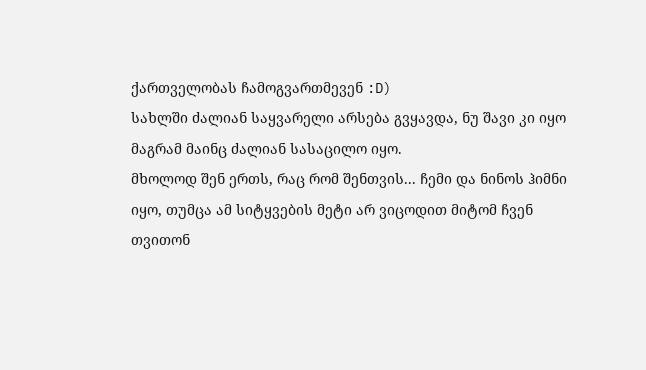ქართველობას ჩამოგვართმევენ :D)
სახლში ძალიან საყვარელი არსება გვყავდა, ნუ შავი კი იყო მაგრამ მაინც ძალიან სასაცილო იყო.
მხოლოდ შენ ერთს, რაც რომ შენთვის... ჩემი და ნინოს ჰიმნი იყო, თუმცა ამ სიტყვების მეტი არ ვიცოდით მიტომ ჩვენ თვითონ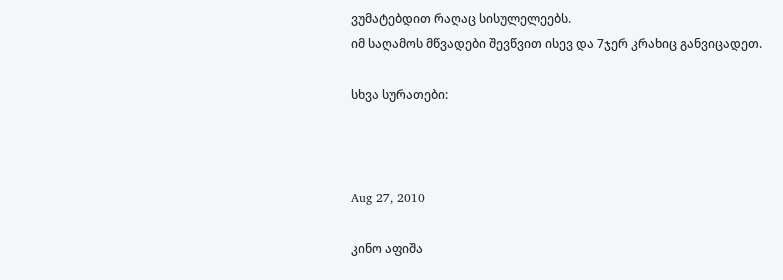ვუმატებდით რაღაც სისულელეებს.
იმ საღამოს მწვადები შევწვით ისევ და 7ჯერ კრახიც განვიცადეთ.

სხვა სურათები:



Aug 27, 2010

კინო აფიშა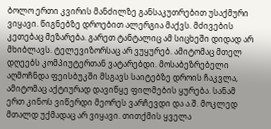ბოლო ერთი კვირის მანძილზე განსაკუთრებით უსაქმური ვიყავი. წიგნებზე დროებით ალერგია მაქვს. მძივების კეთებაც მეზარება. გარეთ ტანტალიც ამ სიცხეში დიდად არ მხიბლავს. ტელევიზორსაც არ ვუყურებ. ამიტომაც მთელ დღეებს კომპიუტერთან ვატარებდი. მოსაბეზრებელი აღმოჩნდა ფეისბუკში მსგავს საიტებზე დროის ჩაკვლა, ამიტომაც აქტიურად დავიწყე ფილმების ყურება. სანამ ერთ კინოს ვიწერდი მეორეს ვარჩევდი და ა.შ. მოკლედ მთალდ უქმადაც არ ვიყავი. თითქმის ყველა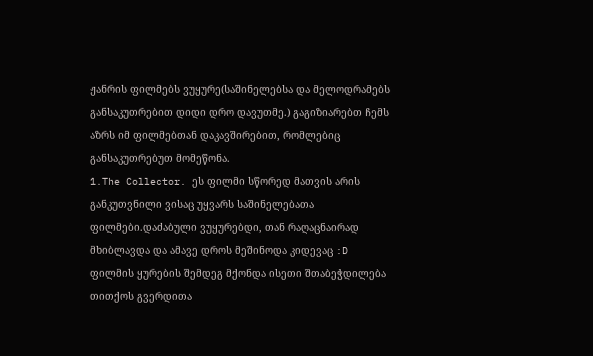ჟანრის ფილმებს ვუყურე(საშინელებსა და მელოდრამებს განსაკუთრებით დიდი დრო დავუთმე.) გაგიზიარებთ ჩემს აზრს იმ ფილმებთან დაკავშირებით, რომლებიც განსაკუთრებუთ მომეწონა.
1.The Collector. ეს ფილმი სწორედ მათვის არის განკუთვნილი ვისაც უყვარს საშინელებათა ფილმები.დაძაბული ვუყურებდი, თან რაღაცნაირად მხიბლავდა და ამავე დროს მეშინოდა კიდევაც :D ფილმის ყურების შემდეგ მქონდა ისეთი შთაბეჭდილება თითქოს გვერდითა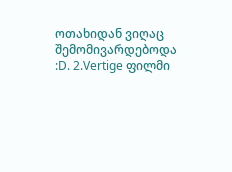ოთახიდან ვიღაც შემომივარდებოდა :D. 2.Vertige ფილმი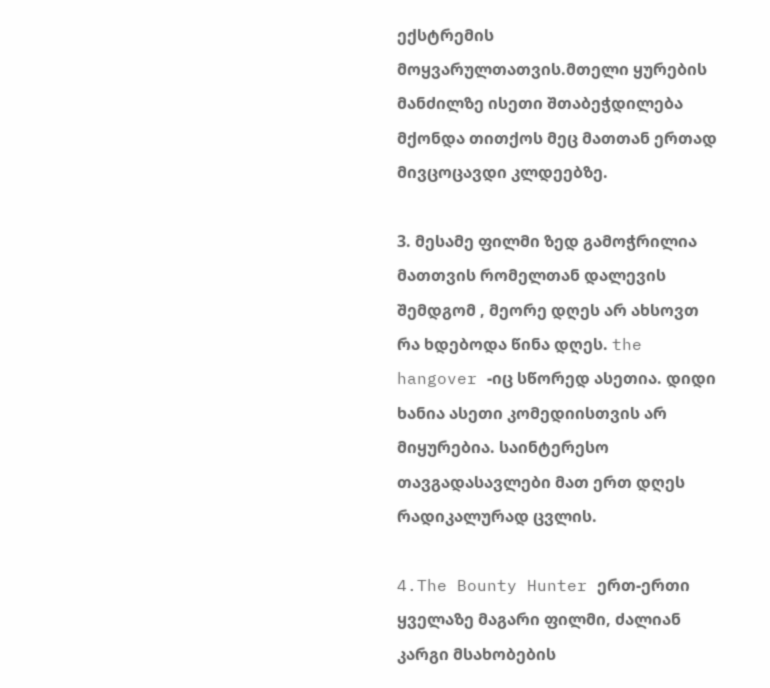ექსტრემის მოყვარულთათვის.მთელი ყურების მანძილზე ისეთი შთაბეჭდილება მქონდა თითქოს მეც მათთან ერთად მივცოცავდი კლდეებზე.

3. მესამე ფილმი ზედ გამოჭრილია მათთვის რომელთან დალევის შემდგომ , მეორე დღეს არ ახსოვთ რა ხდებოდა წინა დღეს. the hangover -იც სწორედ ასეთია. დიდი ხანია ასეთი კომედიისთვის არ მიყურებია. საინტერესო თავგადასავლები მათ ერთ დღეს რადიკალურად ცვლის.

4.The Bounty Hunter ერთ-ერთი ყველაზე მაგარი ფილმი, ძალიან კარგი მსახობების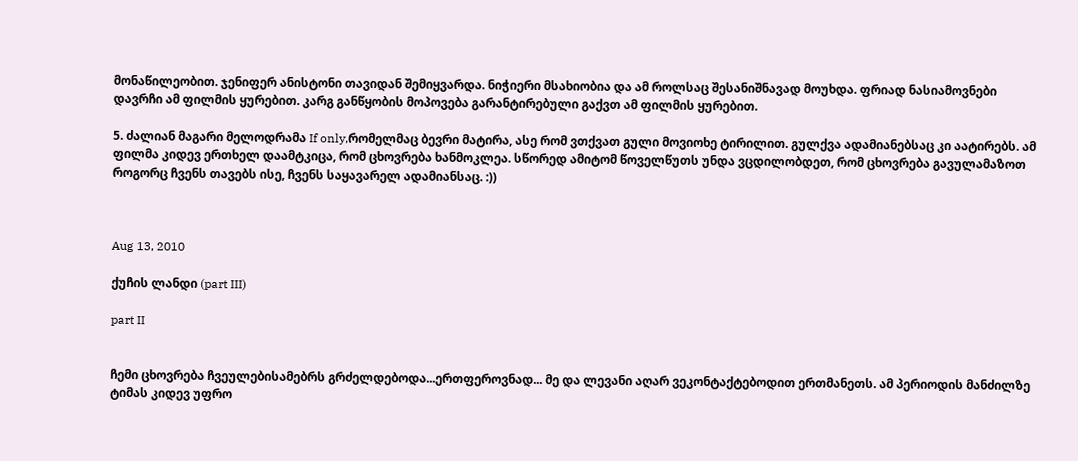მონაწილეობით. ჯენიფერ ანისტონი თავიდან შემიყვარდა. ნიჭიერი მსახიობია და ამ როლსაც შესანიშნავად მოუხდა. ფრიად ნასიამოვნები დავრჩი ამ ფილმის ყურებით. კარგ განწყობის მოპოვება გარანტირებული გაქვთ ამ ფილმის ყურებით.

5. ძალიან მაგარი მელოდრამა If only,რომელმაც ბევრი მატირა, ასე რომ ვთქვათ გული მოვიოხე ტირილით. გულქვა ადამიანებსაც კი აატირებს. ამ ფილმა კიდევ ერთხელ დაამტკიცა, რომ ცხოვრება ხანმოკლეა. სწორედ ამიტომ წოველწუთს უნდა ვცდილობდეთ, რომ ცხოვრება გავულამაზოთ როგორც ჩვენს თავებს ისე, ჩვენს საყავარელ ადამიანსაც. :))



Aug 13, 2010

ქუჩის ლანდი (part III)

part II


ჩემი ცხოვრება ჩვეულებისამებრს გრძელდებოდა...ერთფეროვნად... მე და ლევანი აღარ ვეკონტაქტებოდით ერთმანეთს. ამ პერიოდის მანძილზე ტიმას კიდევ უფრო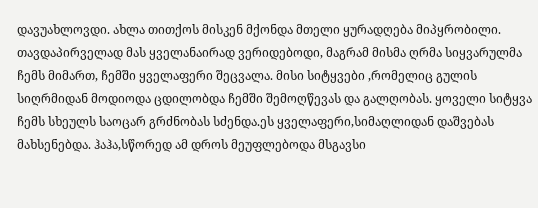დავუახლოვდი. ახლა თითქოს მისკენ მქონდა მთელი ყურადღება მიპყრობილი. თავდაპირველად მას ყველანაირად ვერიდებოდი, მაგრამ მისმა ღრმა სიყვარულმა ჩემს მიმართ, ჩემში ყველაფერი შეცვალა. მისი სიტყვები ,რომელიც გულის სიღრმიდან მოდიოდა ცდილობდა ჩემში შემოღწევას და გალღობას. ყოველი სიტყვა ჩემს სხეულს საოცარ გრძნობას სძენდა.ეს ყველაფერი,სიმაღლიდან დაშვებას მახსენებდა. ჰაჰა,სწორედ ამ დროს მეუფლებოდა მსგავსი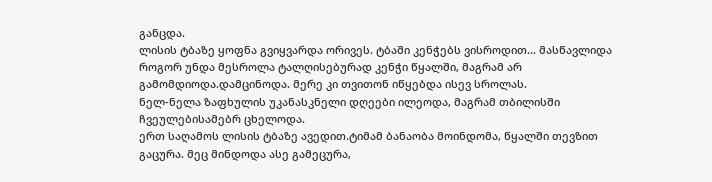განცდა.
ლისის ტბაზე ყოფნა გვიყვარდა ორივეს. ტბაში კენჭებს ვისროდით... მასწავლიდა როგორ უნდა მესროლა ტალღისებურად კენჭი წყალში, მაგრამ არ გამომდიოდა.დამცინოდა. მერე კი თვითონ იწყებდა ისევ სროლას.
ნელ-ნელა ზაფხულის უკანასკნელი დღეები ილეოდა, მაგრამ თბილისში ჩვეულებისამებრ ცხელოდა.
ერთ საღამოს ლისის ტბაზე ავედით.ტიმამ ბანაობა მოინდომა, წყალში თევზით გაცურა. მეც მინდოდა ასე გამეცურა,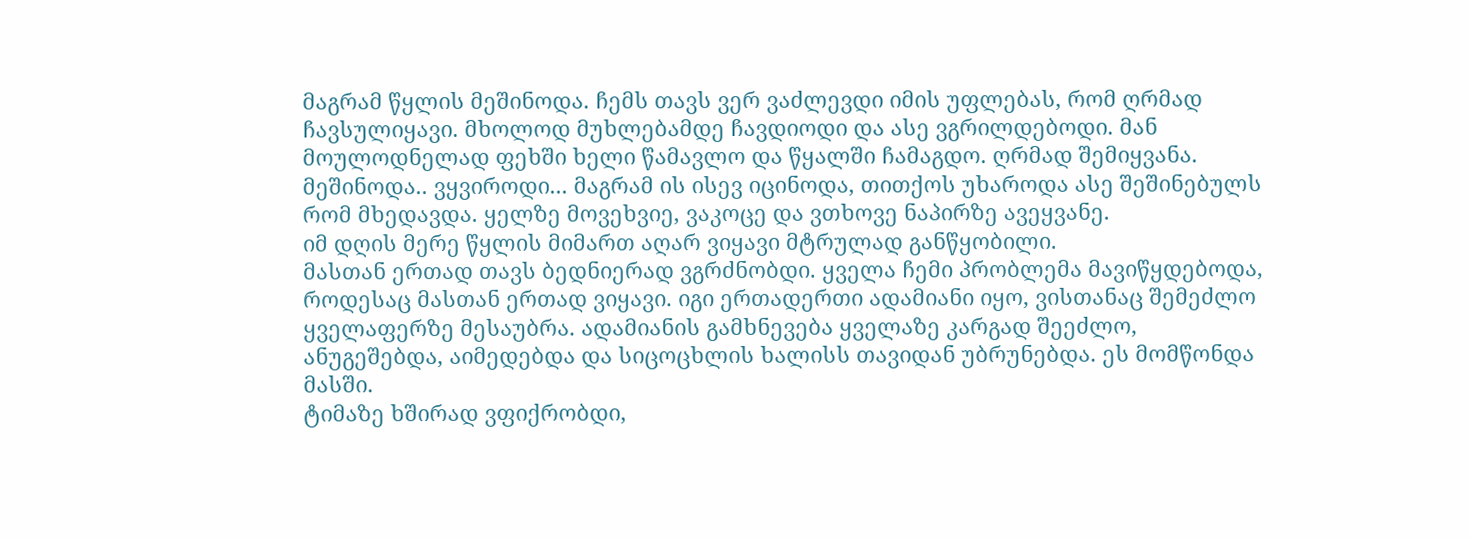მაგრამ წყლის მეშინოდა. ჩემს თავს ვერ ვაძლევდი იმის უფლებას, რომ ღრმად ჩავსულიყავი. მხოლოდ მუხლებამდე ჩავდიოდი და ასე ვგრილდებოდი. მან მოულოდნელად ფეხში ხელი წამავლო და წყალში ჩამაგდო. ღრმად შემიყვანა. მეშინოდა.. ვყვიროდი... მაგრამ ის ისევ იცინოდა, თითქოს უხაროდა ასე შეშინებულს რომ მხედავდა. ყელზე მოვეხვიე, ვაკოცე და ვთხოვე ნაპირზე ავეყვანე.
იმ დღის მერე წყლის მიმართ აღარ ვიყავი მტრულად განწყობილი.
მასთან ერთად თავს ბედნიერად ვგრძნობდი. ყველა ჩემი პრობლემა მავიწყდებოდა, როდესაც მასთან ერთად ვიყავი. იგი ერთადერთი ადამიანი იყო, ვისთანაც შემეძლო ყველაფერზე მესაუბრა. ადამიანის გამხნევება ყველაზე კარგად შეეძლო, ანუგეშებდა, აიმედებდა და სიცოცხლის ხალისს თავიდან უბრუნებდა. ეს მომწონდა მასში.
ტიმაზე ხშირად ვფიქრობდი,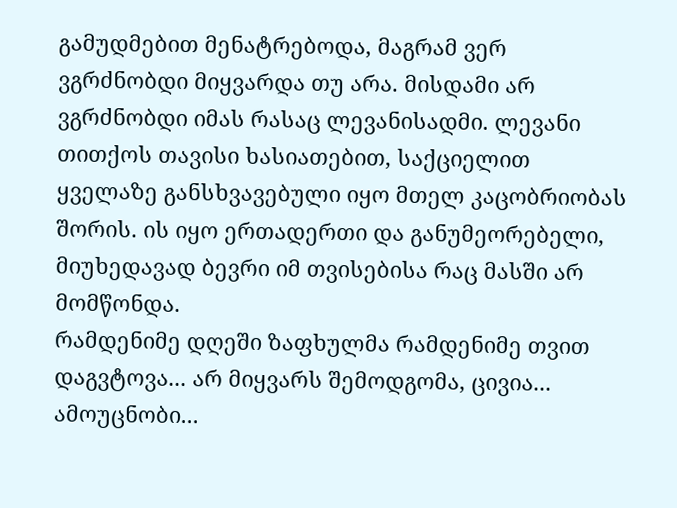გამუდმებით მენატრებოდა, მაგრამ ვერ ვგრძნობდი მიყვარდა თუ არა. მისდამი არ ვგრძნობდი იმას რასაც ლევანისადმი. ლევანი თითქოს თავისი ხასიათებით, საქციელით ყველაზე განსხვავებული იყო მთელ კაცობრიობას შორის. ის იყო ერთადერთი და განუმეორებელი, მიუხედავად ბევრი იმ თვისებისა რაც მასში არ მომწონდა.
რამდენიმე დღეში ზაფხულმა რამდენიმე თვით დაგვტოვა... არ მიყვარს შემოდგომა, ცივია... ამოუცნობი...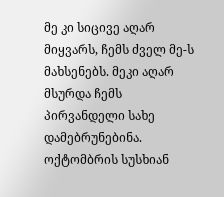მე კი სიცივე აღარ მიყვარს, ჩემს ძველ მე-ს მახსენებს. მეკი აღარ მსურდა ჩემს პირვანდელი სახე დამებრუნებინა.
ოქტომბრის სუსხიან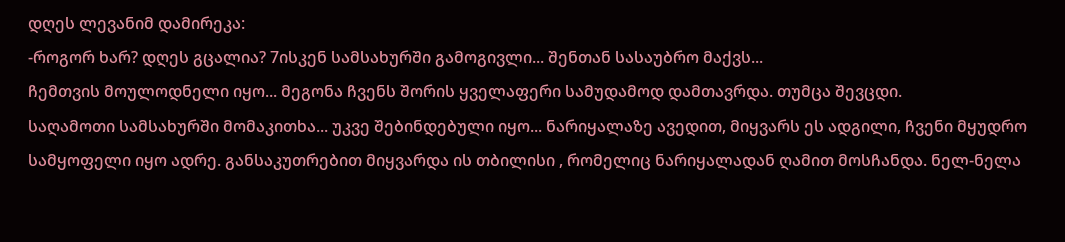დღეს ლევანიმ დამირეკა:
-როგორ ხარ? დღეს გცალია? 7ისკენ სამსახურში გამოგივლი... შენთან სასაუბრო მაქვს...
ჩემთვის მოულოდნელი იყო... მეგონა ჩვენს შორის ყველაფერი სამუდამოდ დამთავრდა. თუმცა შევცდი.
საღამოთი სამსახურში მომაკითხა... უკვე შებინდებული იყო... ნარიყალაზე ავედით, მიყვარს ეს ადგილი, ჩვენი მყუდრო სამყოფელი იყო ადრე. განსაკუთრებით მიყვარდა ის თბილისი , რომელიც ნარიყალადან ღამით მოსჩანდა. ნელ-ნელა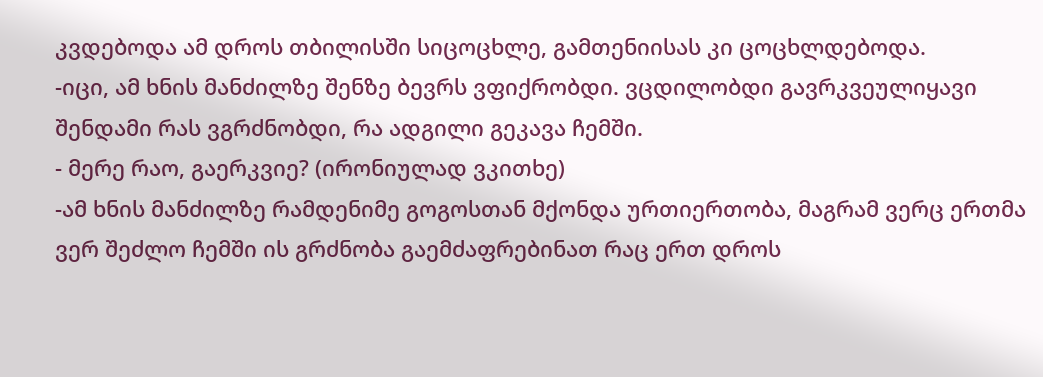კვდებოდა ამ დროს თბილისში სიცოცხლე, გამთენიისას კი ცოცხლდებოდა.
-იცი, ამ ხნის მანძილზე შენზე ბევრს ვფიქრობდი. ვცდილობდი გავრკვეულიყავი შენდამი რას ვგრძნობდი, რა ადგილი გეკავა ჩემში.
- მერე რაო, გაერკვიე? (ირონიულად ვკითხე)
-ამ ხნის მანძილზე რამდენიმე გოგოსთან მქონდა ურთიერთობა, მაგრამ ვერც ერთმა ვერ შეძლო ჩემში ის გრძნობა გაემძაფრებინათ რაც ერთ დროს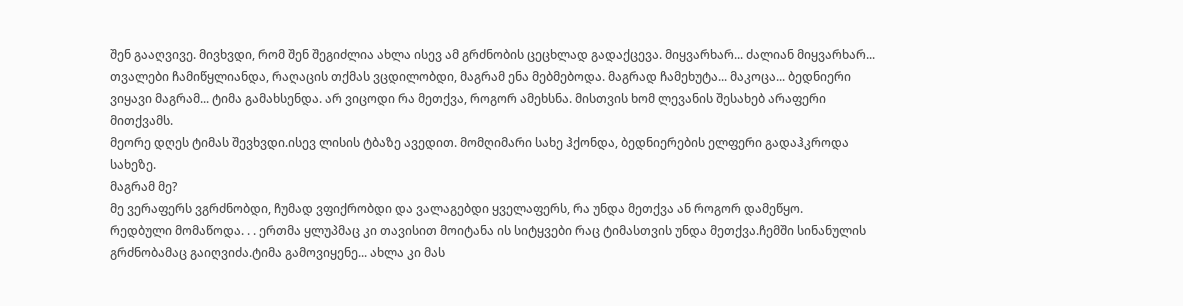შენ გააღვივე. მივხვდი, რომ შენ შეგიძლია ახლა ისევ ამ გრძნობის ცეცხლად გადაქცევა. მიყვარხარ... ძალიან მიყვარხარ...
თვალები ჩამიწყლიანდა, რაღაცის თქმას ვცდილობდი, მაგრამ ენა მებმებოდა. მაგრად ჩამეხუტა... მაკოცა... ბედნიერი ვიყავი მაგრამ... ტიმა გამახსენდა. არ ვიცოდი რა მეთქვა, როგორ ამეხსნა. მისთვის ხომ ლევანის შესახებ არაფერი მითქვამს.
მეორე დღეს ტიმას შევხვდი.ისევ ლისის ტბაზე ავედით. მომღიმარი სახე ჰქონდა, ბედნიერების ელფერი გადაჰკროდა სახეზე.
მაგრამ მე?
მე ვერაფერს ვგრძნობდი, ჩუმად ვფიქრობდი და ვალაგებდი ყველაფერს, რა უნდა მეთქვა ან როგორ დამეწყო.
რედბული მომაწოდა. . . ერთმა ყლუპმაც კი თავისით მოიტანა ის სიტყვები რაც ტიმასთვის უნდა მეთქვა.ჩემში სინანულის გრძნობამაც გაიღვიძა.ტიმა გამოვიყენე... ახლა კი მას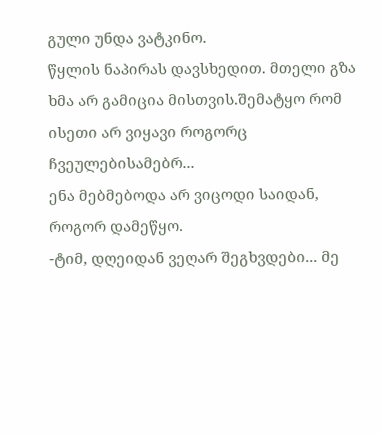გული უნდა ვატკინო.
წყლის ნაპირას დავსხედით. მთელი გზა ხმა არ გამიცია მისთვის.შემატყო რომ ისეთი არ ვიყავი როგორც ჩვეულებისამებრ...
ენა მებმებოდა არ ვიცოდი საიდან, როგორ დამეწყო.
-ტიმ, დღეიდან ვეღარ შეგხვდები... მე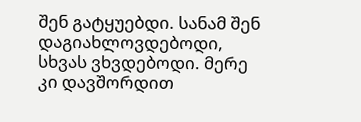შენ გატყუებდი. სანამ შენ დაგიახლოვდებოდი, სხვას ვხვდებოდი. მერე კი დავშორდით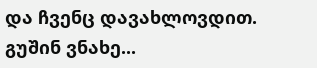და ჩვენც დავახლოვდით. გუშინ ვნახე...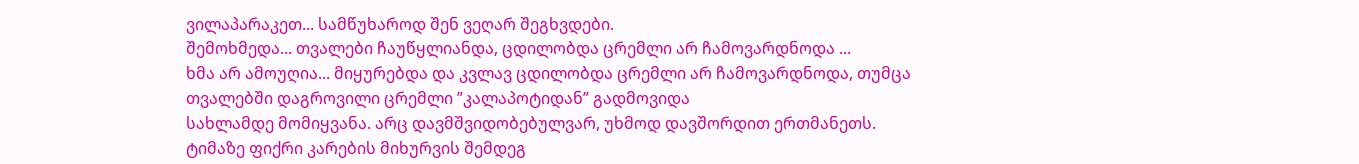ვილაპარაკეთ... სამწუხაროდ შენ ვეღარ შეგხვდები.
შემოხმედა... თვალები ჩაუწყლიანდა, ცდილობდა ცრემლი არ ჩამოვარდნოდა ...
ხმა არ ამოუღია... მიყურებდა და კვლავ ცდილობდა ცრემლი არ ჩამოვარდნოდა, თუმცა თვალებში დაგროვილი ცრემლი ”კალაპოტიდან” გადმოვიდა
სახლამდე მომიყვანა. არც დავმშვიდობებულვარ, უხმოდ დავშორდით ერთმანეთს.
ტიმაზე ფიქრი კარების მიხურვის შემდეგ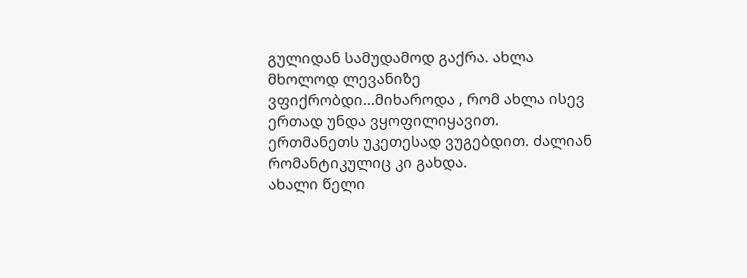გულიდან სამუდამოდ გაქრა. ახლა მხოლოდ ლევანიზე ვფიქრობდი...მიხაროდა , რომ ახლა ისევ ერთად უნდა ვყოფილიყავით.
ერთმანეთს უკეთესად ვუგებდით. ძალიან რომანტიკულიც კი გახდა.
ახალი წელი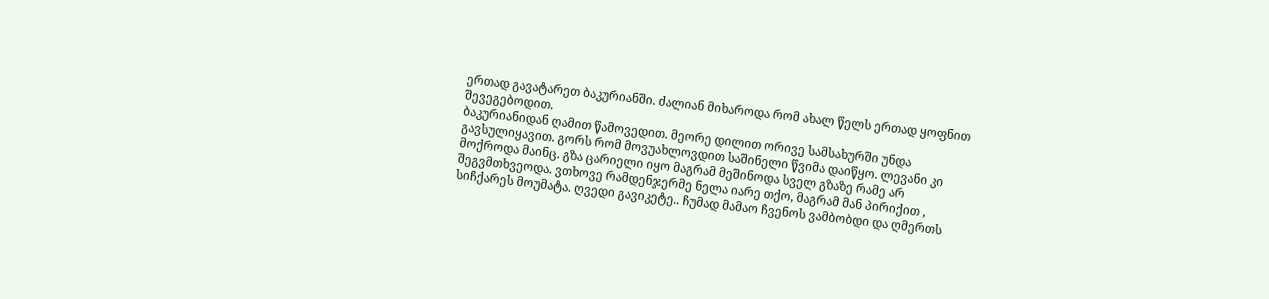ერთად გავატარეთ ბაკურიანში. ძალიან მიხაროდა რომ ახალ წელს ერთად ყოფნით შევეგებოდით.
ბაკურიანიდან ღამით წამოვედით. მეორე დილით ორივე სამსახურში უნდა გავსულიყავით. გორს რომ მოვუახლოვდით საშინელი წვიმა დაიწყო. ლევანი კი მოქროდა მაინც. გზა ცარიელი იყო მაგრამ მეშინოდა სველ გზაზე რამე არ შეგვმთხვეოდა. ვთხოვე რამდენჯერმე ნელა იარე თქო, მაგრამ მან პირიქით , სიჩქარეს მოუმატა. ღვედი გავიკეტე.. ჩუმად მამაო ჩვენოს ვამბობდი და ღმერთს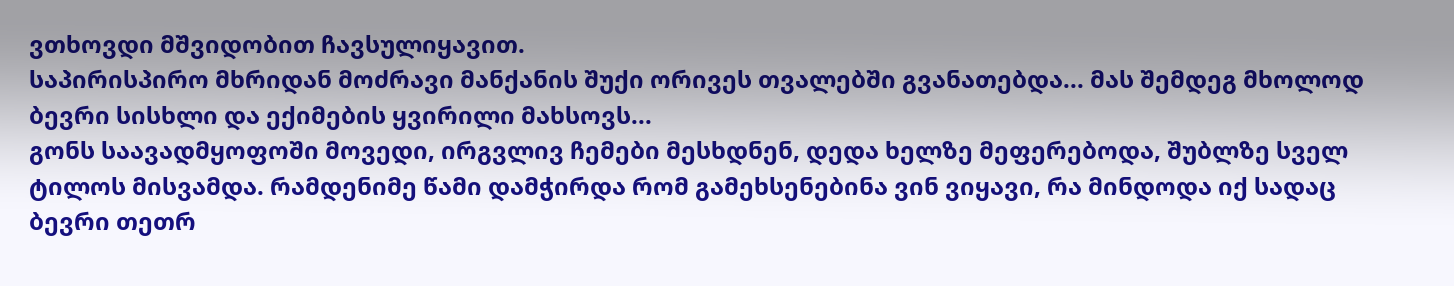ვთხოვდი მშვიდობით ჩავსულიყავით.
საპირისპირო მხრიდან მოძრავი მანქანის შუქი ორივეს თვალებში გვანათებდა... მას შემდეგ მხოლოდ ბევრი სისხლი და ექიმების ყვირილი მახსოვს...
გონს საავადმყოფოში მოვედი, ირგვლივ ჩემები მესხდნენ, დედა ხელზე მეფერებოდა, შუბლზე სველ ტილოს მისვამდა. რამდენიმე წამი დამჭირდა რომ გამეხსენებინა ვინ ვიყავი, რა მინდოდა იქ სადაც ბევრი თეთრ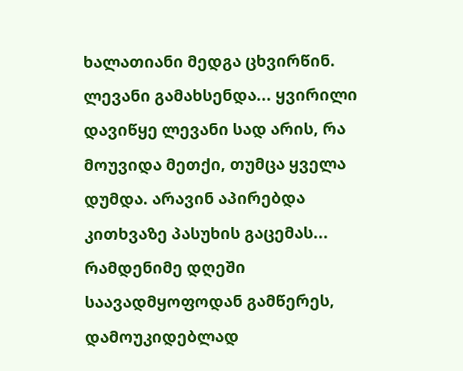ხალათიანი მედგა ცხვირწინ. ლევანი გამახსენდა... ყვირილი დავიწყე ლევანი სად არის, რა მოუვიდა მეთქი, თუმცა ყველა დუმდა. არავინ აპირებდა კითხვაზე პასუხის გაცემას...
რამდენიმე დღეში საავადმყოფოდან გამწერეს, დამოუკიდებლად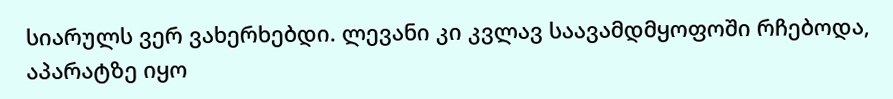სიარულს ვერ ვახერხებდი. ლევანი კი კვლავ საავამდმყოფოში რჩებოდა, აპარატზე იყო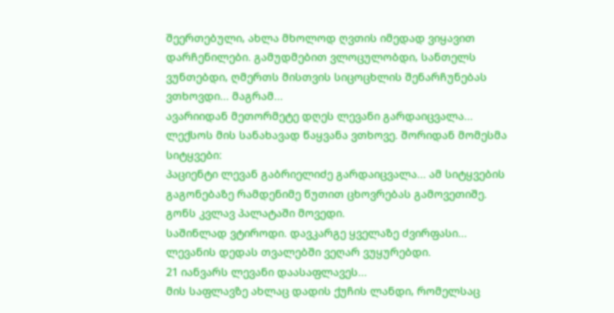შეერთებული, ახლა მხოლოდ ღვთის იმედად ვიყავით დარჩენილები. გამუდმებით ვლოცულობდი, სანთელს ვუნთებდი, ღმერთს მისთვის სიცოცხლის შენარჩუნებას ვთხოვდი... მაგრამ...
ავარიიდან მეთორმეტე დღეს ლევანი გარდაიცვალა... ლექსოს მის სანახავად წაყვანა ვთხოვე. შორიდან მომესმა სიტყვები:
პაციენტი ლევან გაბრიელიძე გარდაიცვალა... ამ სიტყვების გაგონებაზე რამდენიმე წუთით ცხოვრებას გამოვეთიშე. გონს კვლავ პალატაში მოვედი.
საშინლად ვტიროდი. დავკარგე ყველაზე ძვირფასი...
ლევანის დედას თვალებში ვეღარ ვუყურებდი.
21 იანვარს ლევანი დაასაფლავეს...
მის საფლავზე ახლაც დადის ქუჩის ლანდი, რომელსაც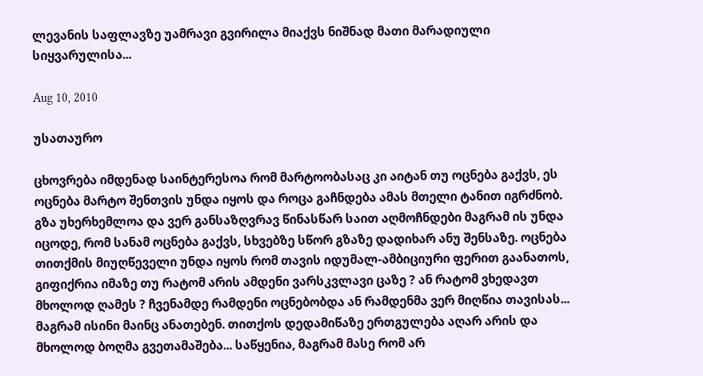ლევანის საფლავზე უამრავი გვირილა მიაქვს ნიშნად მათი მარადიული სიყვარულისა...

Aug 10, 2010

უსათაურო

ცხოვრება იმდენად საინტერესოა რომ მარტოობასაც კი აიტან თუ ოცნება გაქვს, ეს ოცნება მარტო შენთვის უნდა იყოს და როცა გაჩნდება ამას მთელი ტანით იგრძნობ. გზა უხერხემლოა და ვერ განსაზღვრავ წინასწარ საით აღმოჩნდები მაგრამ ის უნდა იცოდე, რომ სანამ ოცნება გაქვს, სხვებზე სწორ გზაზე დადიხარ ანუ შენსაზე. ოცნება თითქმის მიუღწეველი უნდა იყოს რომ თავის იდუმალ-ამბიციური ფერით გაანათოს, გიფიქრია იმაზე თუ რატომ არის ამდენი ვარსკვლავი ცაზე ? ან რატომ ვხედავთ მხოლოდ ღამეს ? ჩვენამდე რამდენი ოცნებობდა ან რამდენმა ვერ მიღწია თავისას... მაგრამ ისინი მაინც ანათებენ. თითქოს დედამიწაზე ერთგულება აღარ არის და მხოლოდ ბოღმა გვეთამაშება... საწყენია, მაგრამ მასე რომ არ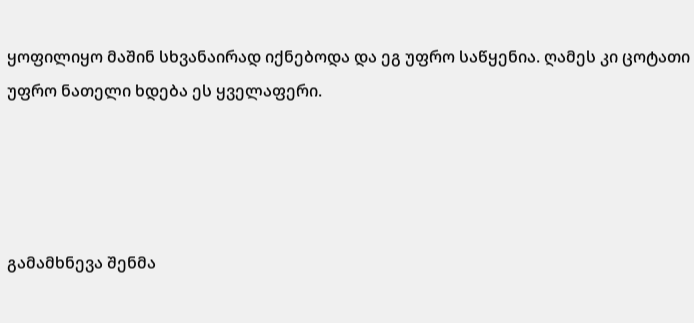ყოფილიყო მაშინ სხვანაირად იქნებოდა და ეგ უფრო საწყენია. ღამეს კი ცოტათი უფრო ნათელი ხდება ეს ყველაფერი.




გამამხნევა შენმა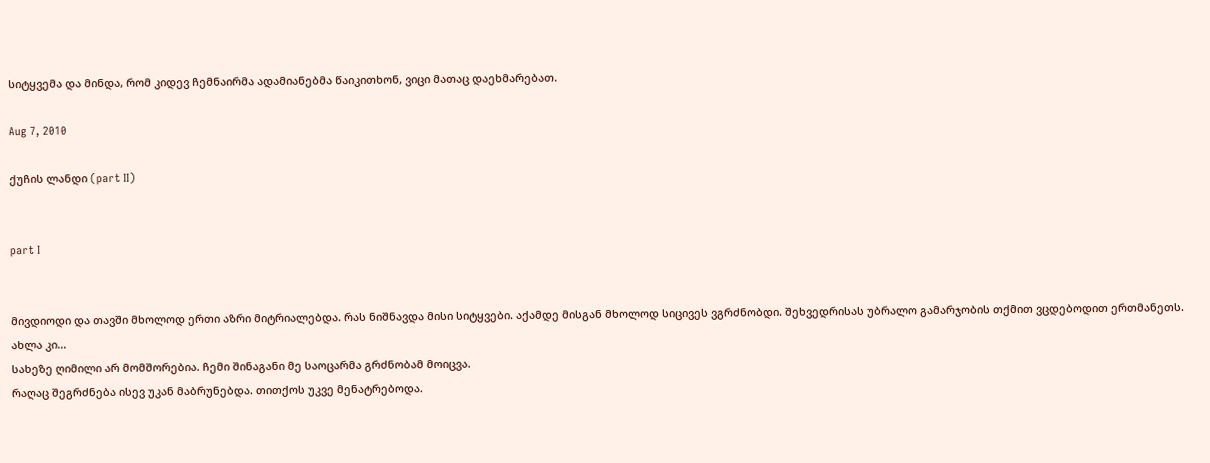სიტყვემა და მინდა, რომ კიდევ ჩემნაირმა ადამიანებმა წაიკითხონ, ვიცი მათაც დაეხმარებათ.

Aug 7, 2010

ქუჩის ლანდი (part II)


part I


მივდიოდი და თავში მხოლოდ ერთი აზრი მიტრიალებდა. რას ნიშნავდა მისი სიტყვები. აქამდე მისგან მხოლოდ სიცივეს ვგრძნობდი. შეხვედრისას უბრალო გამარჯობის თქმით ვცდებოდით ერთმანეთს.
ახლა კი...
სახეზე ღიმილი არ მომშორებია. ჩემი შინაგანი მე საოცარმა გრძნობამ მოიცვა.
რაღაც შეგრძნება ისევ უკან მაბრუნებდა. თითქოს უკვე მენატრებოდა.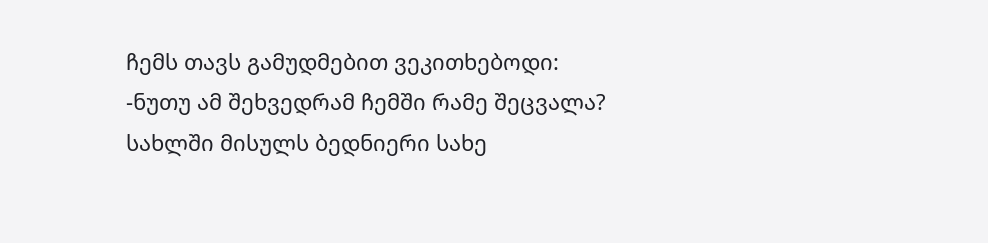ჩემს თავს გამუდმებით ვეკითხებოდი:
-ნუთუ ამ შეხვედრამ ჩემში რამე შეცვალა?
სახლში მისულს ბედნიერი სახე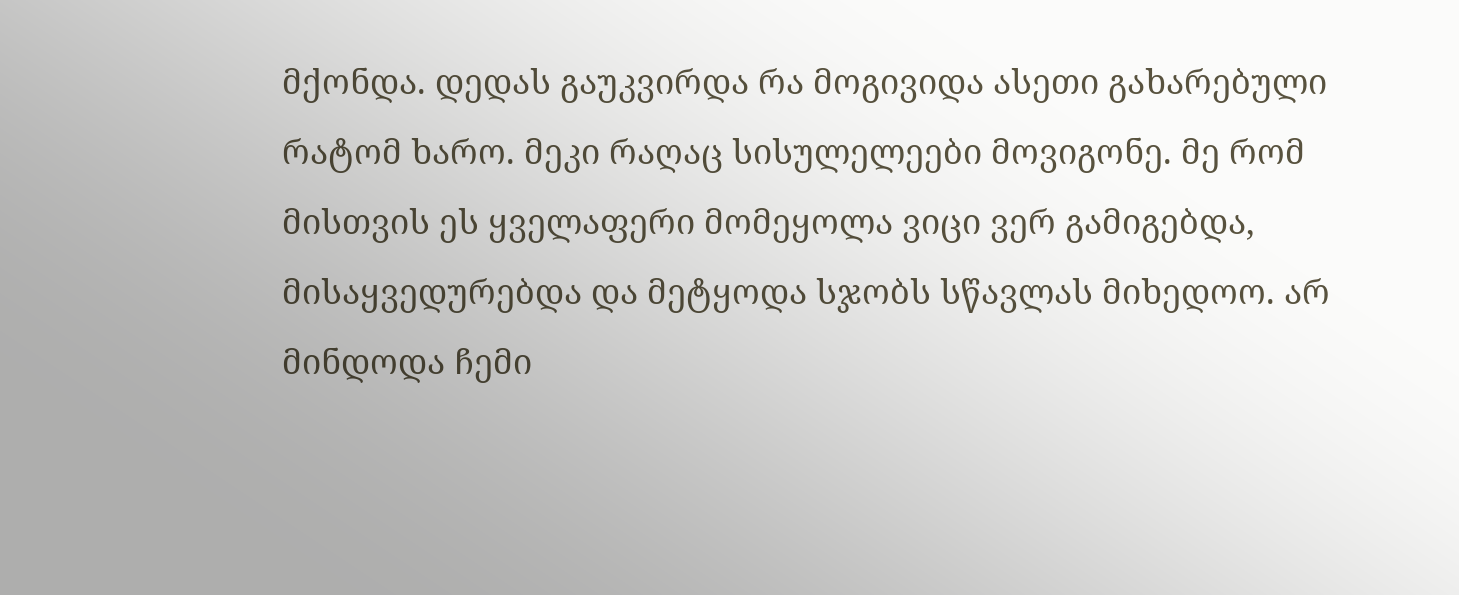მქონდა. დედას გაუკვირდა რა მოგივიდა ასეთი გახარებული რატომ ხარო. მეკი რაღაც სისულელეები მოვიგონე. მე რომ მისთვის ეს ყველაფერი მომეყოლა ვიცი ვერ გამიგებდა, მისაყვედურებდა და მეტყოდა სჯობს სწავლას მიხედოო. არ მინდოდა ჩემი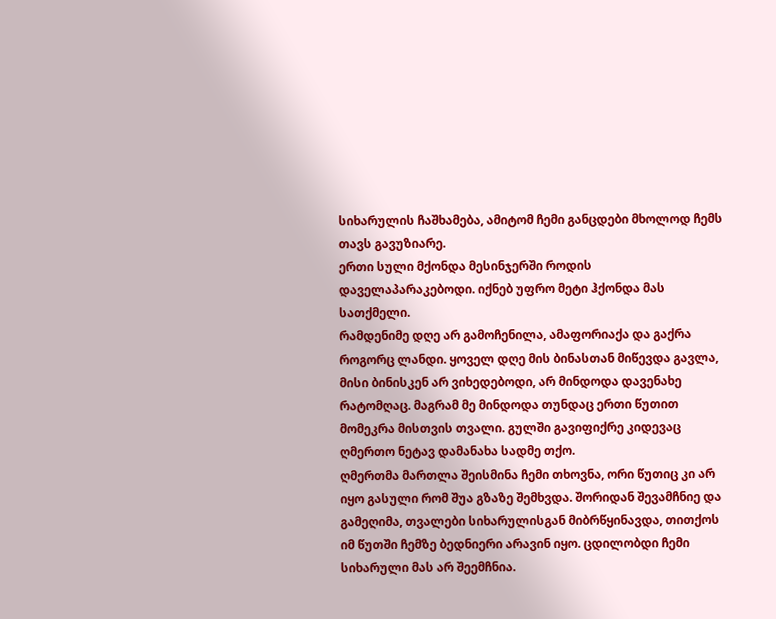სიხარულის ჩაშხამება, ამიტომ ჩემი განცდები მხოლოდ ჩემს თავს გავუზიარე.
ერთი სული მქონდა მესინჯერში როდის დაველაპარაკებოდი. იქნებ უფრო მეტი ჰქონდა მას სათქმელი.
რამდენიმე დღე არ გამოჩენილა, ამაფორიაქა და გაქრა როგორც ლანდი. ყოველ დღე მის ბინასთან მიწევდა გავლა, მისი ბინისკენ არ ვიხედებოდი, არ მინდოდა დავენახე რატომღაც. მაგრამ მე მინდოდა თუნდაც ერთი წუთით მომეკრა მისთვის თვალი. გულში გავიფიქრე კიდევაც ღმერთო ნეტავ დამანახა სადმე თქო.
ღმერთმა მართლა შეისმინა ჩემი თხოვნა, ორი წუთიც კი არ იყო გასული რომ შუა გზაზე შემხვდა. შორიდან შევამჩნიე და გამეღიმა, თვალები სიხარულისგან მიბრწყინავდა, თითქოს იმ წუთში ჩემზე ბედნიერი არავინ იყო. ცდილობდი ჩემი სიხარული მას არ შეემჩნია.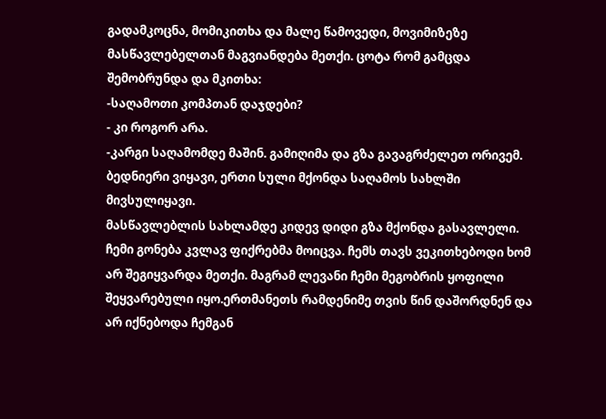გადამკოცნა, მომიკითხა და მალე წამოვედი, მოვიმიზეზე მასწავლებელთან მაგვიანდება მეთქი. ცოტა რომ გამცდა შემობრუნდა და მკითხა:
-საღამოთი კომპთან დაჯდები?
- კი როგორ არა.
-კარგი საღამომდე მაშინ. გამიღიმა და გზა გავაგრძელეთ ორივემ.
ბედნიერი ვიყავი, ერთი სული მქონდა საღამოს სახლში მივსულიყავი.
მასწავლებლის სახლამდე კიდევ დიდი გზა მქონდა გასავლელი. ჩემი გონება კვლავ ფიქრებმა მოიცვა. ჩემს თავს ვეკითხებოდი ხომ არ შეგიყვარდა მეთქი. მაგრამ ლევანი ჩემი მეგობრის ყოფილი შეყვარებული იყო.ერთმანეთს რამდენიმე თვის წინ დაშორდნენ და არ იქნებოდა ჩემგან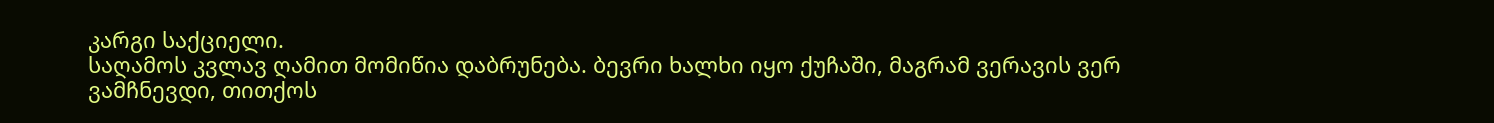კარგი საქციელი.
საღამოს კვლავ ღამით მომიწია დაბრუნება. ბევრი ხალხი იყო ქუჩაში, მაგრამ ვერავის ვერ ვამჩნევდი, თითქოს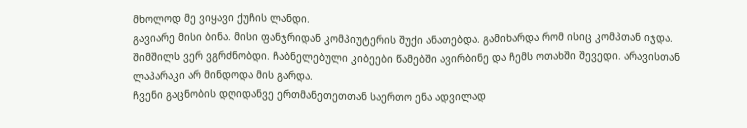მხოლოდ მე ვიყავი ქუჩის ლანდი.
გავიარე მისი ბინა. მისი ფანჯრიდან კომპიუტერის შუქი ანათებდა. გამიხარდა რომ ისიც კომპთან იჯდა. შიმშილს ვერ ვგრძნობდი. ჩაბნელებული კიბეები წამებში ავირბინე და ჩემს ოთახში შევედი. არავისთან ლაპარაკი არ მინდოდა მის გარდა.
ჩვენი გაცნობის დღიდანვე ერთმანეთეთთან საერთო ენა ადვილად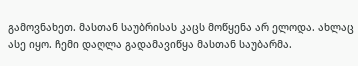გამოვნახეთ. მასთან საუბრისას კაცს მოწყენა არ ელოდა. ახლაც ასე იყო. ჩემი დაღლა გადამავიწყა მასთან საუბარმა.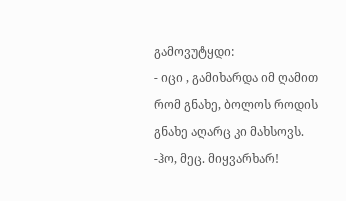გამოვუტყდი:
- იცი , გამიხარდა იმ ღამით რომ გნახე, ბოლოს როდის გნახე აღარც კი მახსოვს.
-ჰო, მეც. მიყვარხარ!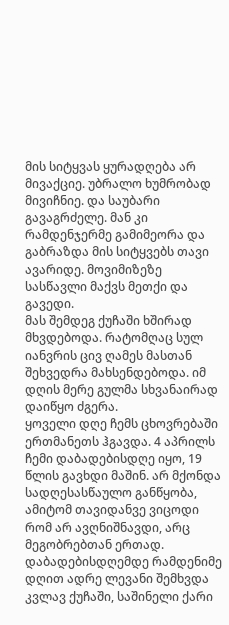მის სიტყვას ყურადღება არ მივაქციე. უბრალო ხუმრობად მივიჩნიე. და საუბარი გავაგრძელე. მან კი რამდენჯერმე გამიმეორა და გაბრაზდა მის სიტყვებს თავი ავარიდე. მოვიმიზეზე სასწავლი მაქვს მეთქი და გავედი.
მას შემდეგ ქუჩაში ხშირად მხვდებოდა. რატომღაც სულ იანვრის ცივ ღამეს მასთან შეხვედრა მახსენდებოდა. იმ დღის მერე გულმა სხვანაირად დაიწყო ძგერა.
ყოველი დღე ჩემს ცხოვრებაში ერთმანეთს ჰგავდა. 4 აპრილს ჩემი დაბადებისდღე იყო, 19 წლის გავხდი მაშინ. არ მქონდა სადღესასწაულო განწყობა, ამიტომ თავიდანვე ვიცოდი რომ არ ავღნიშნავდი, არც მეგობრებთან ერთად. დაბადებისდღემდე რამდენიმე დღით ადრე ლევანი შემხვდა კვლავ ქუჩაში, საშინელი ქარი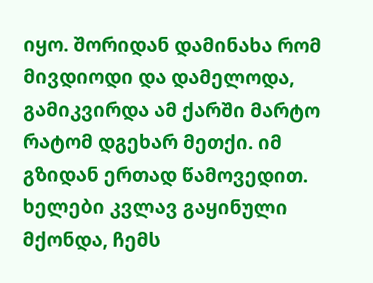იყო. შორიდან დამინახა რომ მივდიოდი და დამელოდა, გამიკვირდა ამ ქარში მარტო რატომ დგეხარ მეთქი. იმ გზიდან ერთად წამოვედით. ხელები კვლავ გაყინული მქონდა, ჩემს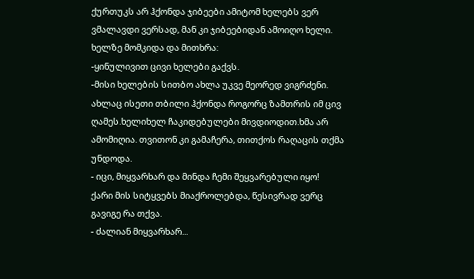ქურთუკს არ ჰქონდა ჯიბეები ამიტომ ხელებს ვერ ვმალავდი ვერსად, მან კი ჯიბეებიდან ამოიღო ხელი. ხელზე მომკიდა და მითხრა:
-ყინულივით ცივი ხელები გაქვს.
-მისი ხელების სითბო ახლა უკვე მეორედ ვიგრძენი. ახლაც ისეთი თბილი ჰქონდა როგორც ზამთრის იმ ცივ ღამეს.ხელიხელ ჩაკიდებულები მივდიოდით.ხმა არ ამომიღია. თვითონ კი გამაჩერა, თითქოს რაღაცის თქმა უნდოდა.
- იცი, მიყვარხარ და მინდა ჩემი შეყვარებული იყო!
ქარი მის სიტყვებს მიაქროლებდა, წესივრად ვერც გავიგე რა თქვა.
- ძალიან მიყვარხარ...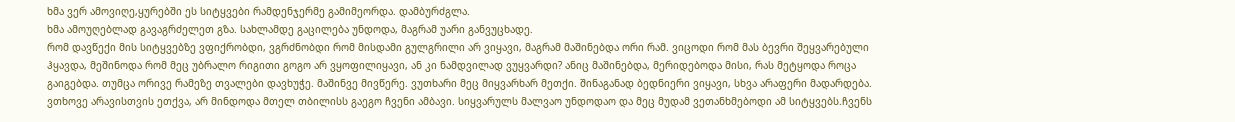ხმა ვერ ამოვიღე,ყურებში ეს სიტყვები რამდენჯერმე გამიმეორდა. დამბურძგლა.
ხმა ამოუღებლად გავაგრძელეთ გზა. სახლამდე გაცილება უნდოდა, მაგრამ უარი განვუცხადე.
რომ დავწექი მის სიტყვებზე ვფიქრობდი, ვგრძნობდი რომ მისდამი გულგრილი არ ვიყავი, მაგრამ მაშინებდა ორი რამ. ვიცოდი რომ მას ბევრი შეყვარებული ჰყავდა, მეშინოდა რომ მეც უბრალო რიგითი გოგო არ ვყოფილიყავი, ან კი ნამდვილად ვუყვარდი? ანიც მაშინებდა, მერიდებოდა მისი, რას მეტყოდა როცა გაიგებდა. თუმცა ორივე რამეზე თვალები დავხუჭე. მაშინვე მივწერე. ვუთხარი მეც მიყვარხარ მეთქი. შინაგანად ბედნიერი ვიყავი, სხვა არაფერი მადარდება. ვთხოვე არავისთვის ეთქვა, არ მინდოდა მთელ თბილისს გაეგო ჩვენი ამბავი. სიყვარულს მალვაო უნდოდაო და მეც მუდამ ვეთანხმებოდი ამ სიტყვებს.ჩვენს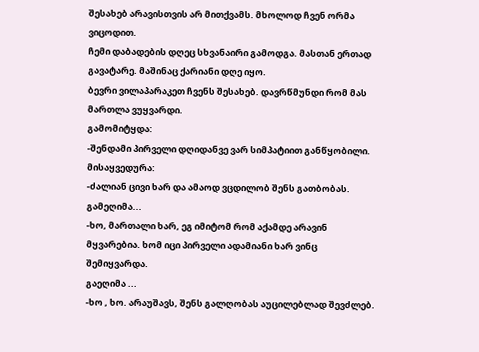შესახებ არავისთვის არ მითქვამს. მხოლოდ ჩვენ ორმა ვიცოდით.
ჩემი დაბადების დღეც სხვანაირი გამოდგა. მასთან ერთად გავატარე. მაშინაც ქარიანი დღე იყო.
ბევრი ვილაპარაკეთ ჩვენს შესახებ. დავრწმუნდი რომ მას მართლა ვუყვარდი.
გამომიტყდა:
-შენდამი პირველი დღიდანვე ვარ სიმპატიით განწყობილი.
მისაყვედურა:
-ძალიან ცივი ხარ და ამაოდ ვცდილობ შენს გათბობას.
გამეღიმა...
-ხო, მართალი ხარ, ეგ იმიტომ რომ აქამდე არავინ მყვარებია. ხომ იცი პირველი ადამიანი ხარ ვინც შემიყვარდა.
გაეღიმა ...
-ხო , ხო. არაუშავს, შენს გალღობას აუცილებლად შევძლებ.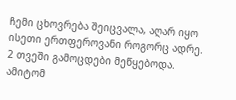ჩემი ცხოვრება შეიცვალა, აღარ იყო ისეთი ერთფეროვანი როგორც ადრე.
2 თვეში გამოცდები მეწყებოდა. ამიტომ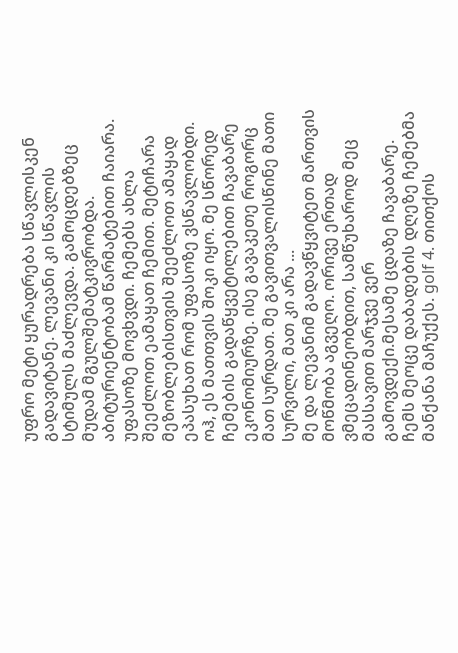უფრო მეტი ყურადრება სწავლისკენ გადავიტანე. ლევანი კი სწავლის სტიმულს მაძლევდა. გამოცდებზეც მუდამ მგულშემატკივრობდა. აბიტურიენტობამ წარმატებით ჩაიარა. უფასოზე მოვხვდი. ჩემებს ახლა შეეძლოთ ეამაყათ ჩემით. მეტიჩარა მეზობლებისთვის შეეძლოთ ამაყად ეპასუხათ რომ უფასოზე ვსწავლობდი. ოჰ, ეს მათთვის შოკი იყო. მე სწორედ ჩემების გადაწყვეტილებით ჩავაბარე ეკონომიურზე. ისე გავაკეთე როგორც მათ სურდათ. მე გავითვალისწინე მათი სურვილი, მათ კი არა ...
მე და ლევანიმ გადავწყვიტეთ მართვის მოწმობა აგვეღო. ორივე ერთად ვმეცადინეობდით, სამწუხაროდ მეც მასსავით მარჯვე ვერ გამოვდექი.მესამე ცდაზე ჩავაბარე. ჩემს მეოცე დაბადების დღეზე ჩემებმა მანქანა მაჩუქეს. golf 4. თითქოს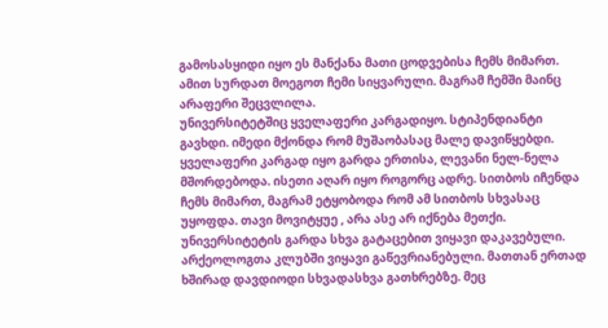გამოსასყიდი იყო ეს მანქანა მათი ცოდვებისა ჩემს მიმართ. ამით სურდათ მოეგოთ ჩემი სიყვარული. მაგრამ ჩემში მაინც არაფერი შეცვლილა.
უნივერსიტეტშიც ყველაფერი კარგადიყო. სტიპენდიანტი გავხდი. იმედი მქონდა რომ მუშაობასაც მალე დავიწყებდი.
ყველაფერი კარგად იყო გარდა ერთისა, ლევანი ნელ-ნელა მშორდებოდა. ისეთი აღარ იყო როგორც ადრე. სითბოს იჩენდა ჩემს მიმართ, მაგრამ ეტყობოდა რომ ამ სითბოს სხვასაც უყოფდა. თავი მოვიტყუე , არა ასე არ იქნება მეთქი.
უნივერსიტეტის გარდა სხვა გატაცებით ვიყავი დაკავებული. არქეოლოგთა კლუბში ვიყავი გაწევრიანებული. მათთან ერთად ხშირად დავდიოდი სხვადასხვა გათხრებზე. მეც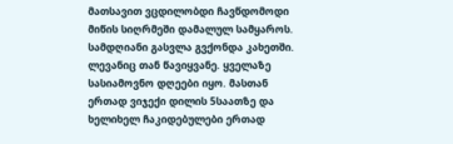მათსავით ვცდილობდი ჩავწდომოდი მიწის სიღრმეში დამალულ სამყაროს. სამდღიანი გასვლა გვქონდა კახეთში. ლევანიც თან წავიყვანე. ყველაზე სასიამოვნო დღეები იყო. მასთან ერთად ვიჯექი დილის 5საათზე და ხელიხელ ჩაკიდებულები ერთად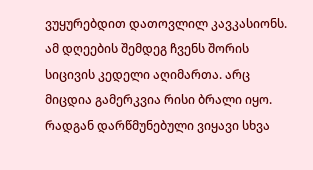ვუყურებდით დათოვლილ კავკასიონს. ამ დღეების შემდეგ ჩვენს შორის სიცივის კედელი აღიმართა. არც მიცდია გამერკვია რისი ბრალი იყო. რადგან დარწმუნებული ვიყავი სხვა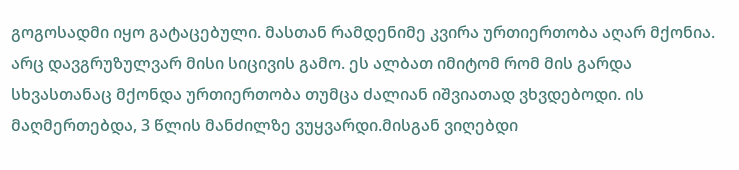გოგოსადმი იყო გატაცებული. მასთან რამდენიმე კვირა ურთიერთობა აღარ მქონია. არც დავგრუზულვარ მისი სიცივის გამო. ეს ალბათ იმიტომ რომ მის გარდა სხვასთანაც მქონდა ურთიერთობა თუმცა ძალიან იშვიათად ვხვდებოდი. ის მაღმერთებდა, 3 წლის მანძილზე ვუყვარდი.მისგან ვიღებდი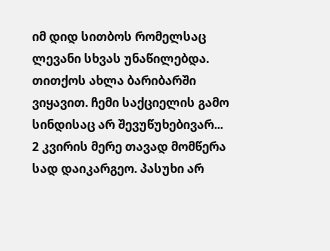იმ დიდ სითბოს რომელსაც ლევანი სხვას უნაწილებდა. თითქოს ახლა ბარიბარში ვიყავით. ჩემი საქციელის გამო სინდისაც არ შევუწუხებივარ...
2 კვირის მერე თავად მომწერა სად დაიკარგეო. პასუხი არ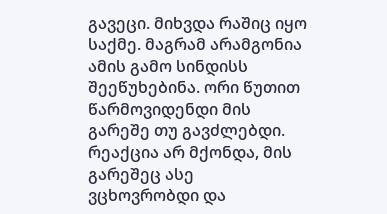გავეცი. მიხვდა რაშიც იყო საქმე. მაგრამ არამგონია ამის გამო სინდისს შეეწუხებინა. ორი წუთით წარმოვიდენდი მის გარეშე თუ გავძლებდი. რეაქცია არ მქონდა, მის გარეშეც ასე ვცხოვრობდი და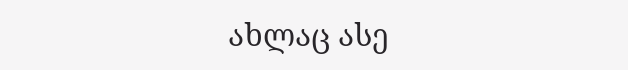ახლაც ასე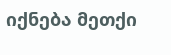იქნება მეთქი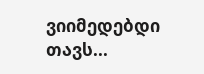ვიიმედებდი თავს...